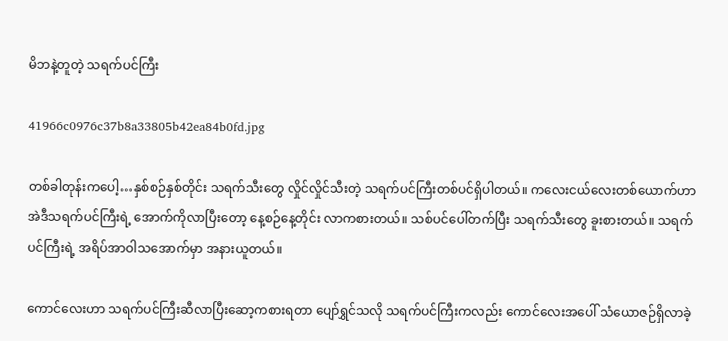မိဘနဲ့တူတဲ့ သရက်ပင်ကြီး

41966c0976c37b8a33805b42ea84b0fd.jpg

တစ်ခါတုန်းကပေါ့…နှစ်စဉ်နှစ်တိုင်း သရက်သီးတွေ လှိုင်လှိုင်သီးတဲ့ သရက်ပင်ကြီးတစ်ပင်ရှိပါတယ်။ ကလေးငယ်လေးတစ်ယောက်ဟာ အဲဒီသရက်ပင်ကြီးရဲ့ အောက်ကိုလာပြီးတော့ နေ့စဉ်နေ့တိုင်း လာကစားတယ်။ သစ်ပင်ပေါ်တက်ပြီး သရက်သီးတွေ ခူးစားတယ်။ သရက်ပင်ကြီးရဲ့ အရိပ်အာဝါသအောက်မှာ အနားယူတယ်။

ကောင်လေးဟာ သရက်ပင်ကြီးဆီလာပြီးဆော့ကစားရတာ ပျော်ရွှင်သလို သရက်ပင်ကြီးကလည်း ကောင်လေးအပေါ် သံယောဇဉ်ရှိလာခဲ့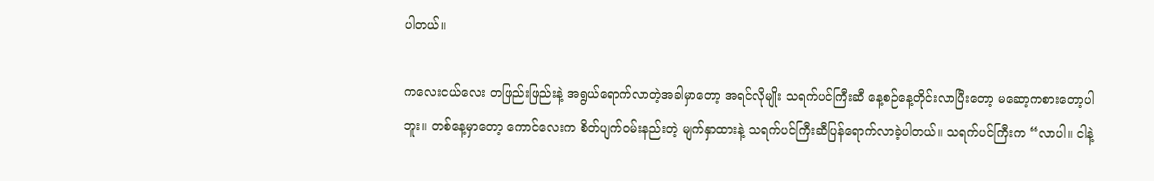ပါတယ်။

ကလေးငယ်လေး တဖြည်းဖြည်းနဲ့ အရွယ်ရောက်လာတဲ့အခါမှာတော့ အရင်လိုမျိုး သရက်ပင်ကြီးဆီ နေ့စဉ်နေ့တိုင်းလာပြီးတော့ မဆော့ကစားတော့ပါဘူး။ တစ်နေ့မှာတော့ ကောင်လေးက စိတ်ပျက်ဝမ်းနည်းတဲ့ မျက်နှာထားနဲ့ သရက်ပင်ကြီးဆီပြန်ရောက်လာခဲ့ပါတယ်။ သရက်ပင်ကြီးက “လာပါ။ ငါနဲ့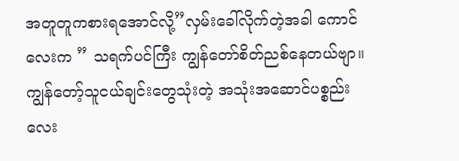အတူတူကစားရအောင်လို့”လှမ်းခေါ်လိုက်တဲ့အခါ ကောင်လေးက ” သရက်ပင်ကြီး ကျွန်တော်စိတ်ညစ်နေတယ်ဗျာ။ ကျွန်တော့်သူငယ်ချင်းတွေသုံးတဲ့ အသုံးအဆောင်ပစ္စည်းလေး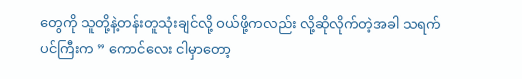တွေကို သူတို့နဲ့တန်းတူသုံးချင်လို့ ဝယ်ဖို့ကလည်း လို့ဆိုလိုက်တဲ့အခါ သရက်ပင်ကြီးက ” ကောင်လေး ငါမှာတော့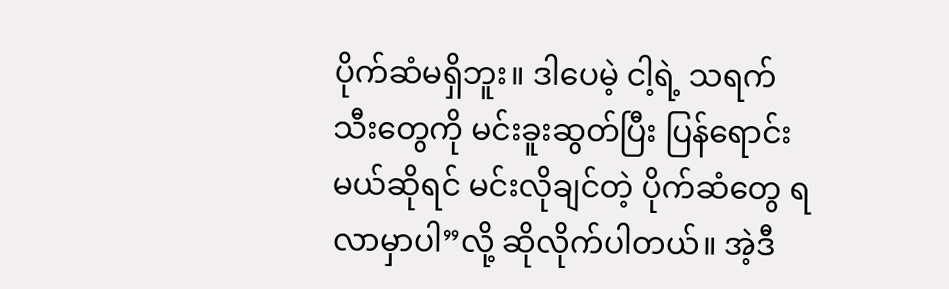ပိုက်ဆံမရှိဘူး။ ဒါပေမဲ့ ငါ့ရဲ့ သရက်သီးတွေကို မင်းခူးဆွတ်ပြီး ပြန်ရောင်းမယ်ဆိုရင် မင်းလိုချင်တဲ့ ပိုက်ဆံတွေ ရလာမှာပါ”လို့ ဆိုလိုက်ပါတယ်။ အဲ့ဒီ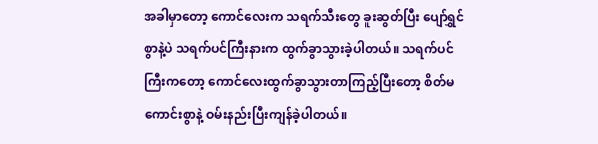အခါမှာတော့ ကောင်လေးက သရက်သီးတွေ ခူးဆွတ်ပြီး ပျော်ရွှင်စွာနဲ့ပဲ သရက်ပင်ကြီးနားက ထွက်ခွာသွားခဲ့ပါတယ်။ သရက်ပင်ကြီးကတော့ ကောင်လေးထွက်ခွာသွားတာကြည့်ပြီးတော့ စိတ်မကောင်းစွာနဲ့ ဝမ်းနည်းပြီးကျန်ခဲ့ပါတယ်။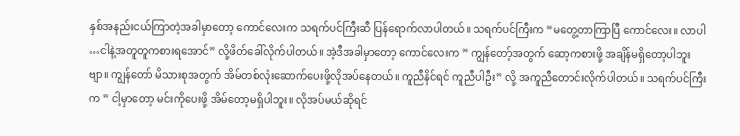နှစ်အနည်းငယ်ကြာတဲ့အခါမှာတော့ ကောင်လေးက သရက်ပင်ကြီးဆီ ပြန်ရောက်လာပါတယ်။ သရက်ပင်ကြီးက “မတွေ့တာကြာပြီ ကောင်လေး။ လာပါ …ငါနဲ့အတူတူကစားရအောင်” လို့ဖိတ်ခေါ်လိုက်ပါတယ်။ အဲ့ဒီအခါမှာတော့ ကောင်လေးက ” ကျွန်တော့်အတွက် ဆော့ကစားဖို့ အချိန်မရှိတော့ပါဘူးဗျာ။ ကျွန်တော် မိသားစုအတွက် အိမ်တစ်လုံးဆောက်ပေးဖို့လိုအပ်နေတယ်။ ကူညီနိင်ရင် ကူညီပါဦး” လို့ အကူညီတောင်းလိုက်ပါတယ်။ သရက်ပင်ကြီးက ” ငါ့မှာတော့ မင်းကိုပေးဖို့ အိမ်တော့မရှိပါဘူး။ လိုအပ်မယ်ဆိုရင်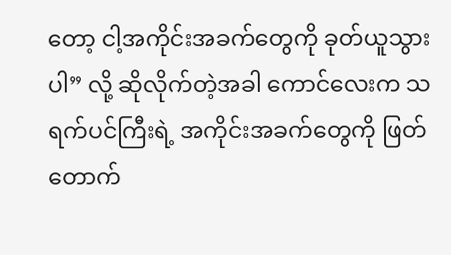တော့ ငါ့အကိုင်းအခက်တွေကို ခုတ်ယူသွားပါ” လို့ ဆိုလိုက်တဲ့အခါ ကောင်လေးက သရက်ပင်ကြီးရဲ့ အကိုင်းအခက်တွေကို ဖြတ်တောက်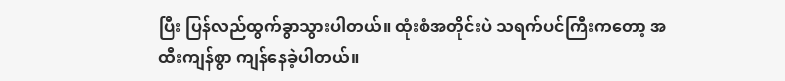ပြီး ပြန်လည်ထွက်ခွာသွားပါတယ်။ ထုံးစံအတိုင်းပဲ သရက်ပင်ကြီးကတော့ အထီးကျန်စွာ ကျန်နေခဲ့ပါတယ်။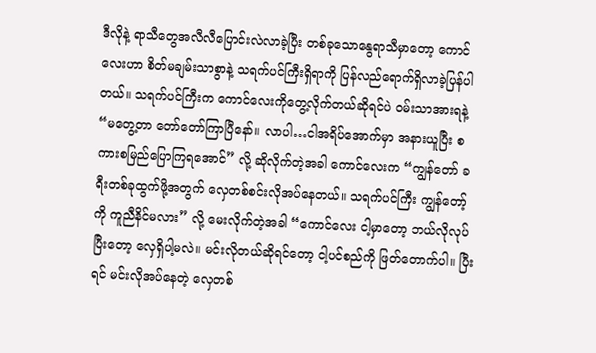ဒီလိုနဲ့ ရာသီတွေအလီလီပြောင်းလဲလာခဲ့ပြီး တစ်ခုသောနွေရာသီမှာတော့ ကောင်လေးဟာ စိတ်မချမ်းသာစွာနဲ့ သရက်ပင်ကြီးရှိရာကို ပြန်လည်ရောက်ရှိလာခဲ့ပြန်ပါတယ်။ သရက်ပင်ကြီးက ကောင်လေးကိုတွေ့လိုက်တယ်ဆိုရင်ပဲ ဝမ်းသာအားရနဲ့ “မတွေ့တာ တော်တော်ကြာပြီနော်။ လာပါ…ငါအရိပ်အောက်မှာ အနားယူပြီး စကားစမြည်ပြောကြရအောင်” လို့ ဆိုလိုက်တဲ့အခါ ကောင်လေးက “ကျွန်တော် ခရီးတစ်ခုထွက်ဖို့အတွက် လှေတစ်စင်းလိုအပ်နေတယ်။ သရက်ပင်ကြီး ကျွန်တော့်ကို ကူညီနိင်မလား” လို့ မေးလိုက်တဲ့အခါ “ကောင်လေး ငါ့မှာတော့ ဘယ်လိုလုပ်ပြီးတော့ လှေရှိပါ့မလဲ။ မင်းလိုတယ်ဆိုရင်တော့ ငါ့ပင်စည်ကို ဖြတ်တောက်ပါ။ ပြီးရင် မင်းလိုအပ်နေတဲ့ လှေတစ်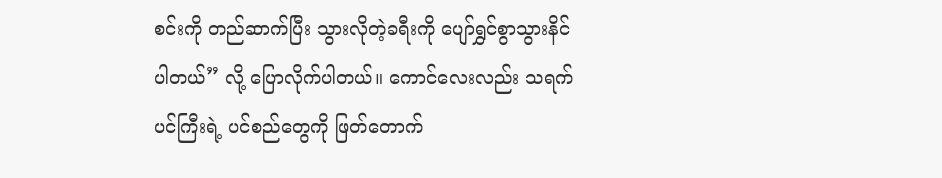စင်းကို တည်ဆာက်ပြီး သွားလိုတဲ့ခရီးကို ပျော်ရွှင်စွာသွားနိင်ပါတယ်” လို့ ပြောလိုက်ပါတယ်။ ကောင်လေးလည်း သရက်ပင်ကြီးရဲ့ ပင်စည်တွေကို ဖြတ်တောက်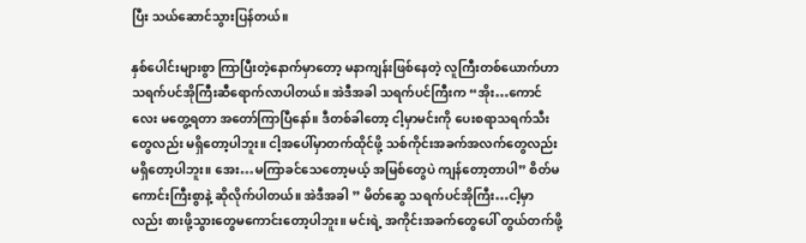ပြီး သယ်ဆောင်သွားပြန်တယ်။

နှစ်ပေါင်းများစွာ ကြာပြီးတဲ့နောက်မှာတော့ မနာကျန်းဖြစ်နေတဲ့ လူကြီးတစ်ယောက်ဟာ သရက်ပင်အိုကြီးဆီရောက်လာပါတယ်။ အဲဒီအခါ သရက်ပင်ကြီးက “အိုး…ကောင်လေး မတွေ့ရတာ အတော်ကြာပြီနော်။ ဒီတစ်ခါတော့ ငါ့မှာမင်းကို ပေးစရာသရက်သီးတွေလည်း မရှိတော့ပါဘူး။ ငါ့အပေါ်မှာတက်ထိုင်ဖို့ သစ်ကိုင်းအခက်အလက်တွေလည်းမရှိတော့ပါဘူး။ အေး…မကြာခင်သေတော့မယ့် အမြစ်တွေပဲ ကျန်တော့တာပါ” စိတ်မကောင်းကြီးစွာနဲ့ ဆိုလိုက်ပါတယ်။ အဲဒီအခါ ” မိတ်ဆွေ သရက်ပင်အိုကြီး…ငါ့မှာလည်း စားဖို့သွားတွေမကောင်းတော့ပါဘူး။ မင်းရဲ့ အကိုင်းအခက်တွေပေါ် တွယ်တက်ဖို့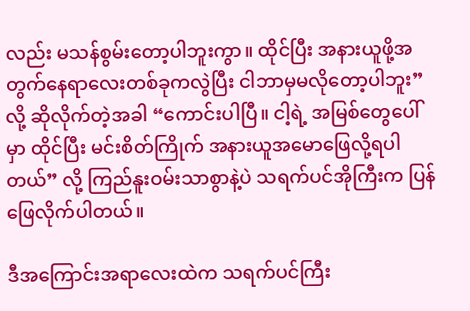လည်း မသန်စွမ်းတော့ပါဘူးကွာ။ ထိုင်ပြီး အနားယူဖို့အတွက်နေရာလေးတစ်ခုကလွဲပြီး ငါဘာမှမလိုတော့ပါဘူး” လို့ ဆိုလိုက်တဲ့အခါ “ကောင်းပါပြီ။ ငါ့ရဲ့ အမြစ်တွေပေါ်မှာ ထိုင်ပြီး မင်းစိတ်ကြိုက် အနားယူအမောဖြေလို့ရပါတယ်” လို့ ကြည်နူးဝမ်းသာစွာနဲ့ပဲ သရက်ပင်အိုကြီးက ပြန်ဖြေလိုက်ပါတယ်။

ဒီအကြောင်းအရာလေးထဲက သရက်ပင်ကြီး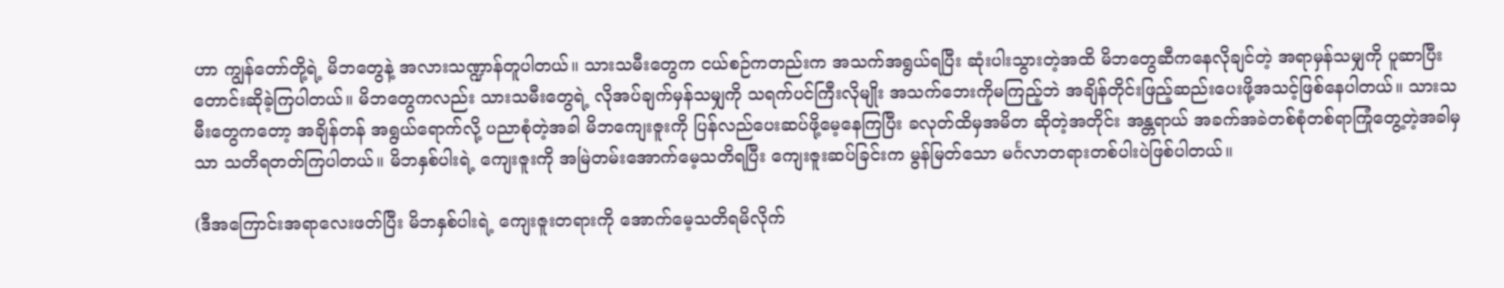ဟာ ကျွန်တော်တို့ရဲ့ မိဘတွေနဲ့ အလားသဏ္ဍာန်တူပါတယ်။ သားသမီးတွေက ငယ်စဉ်ကတည်းက အသက်အရွယ်ရပြီး ဆုံးပါးသွားတဲ့အထိ မိဘတွေဆီကနေလိုချင်တဲ့ အရာမှန်သမျှကို ပူဆာပြီး တောင်းဆိုခဲ့ကြပါတယ်။ မိဘတွေကလည်း သားသမီးတွေရဲ့ လိုအပ်ချက်မှန်သမျှကို သရက်ပင်ကြီးလိုမျိုး အသက်ဘေးကိုမကြည့်ဘဲ အချိန်တိုင်းဖြည့်ဆည်းပေးဖို့အသင့်ဖြစ်နေပါတယ်။ သားသမီးတွေကတော့ အချိန်တန် အရွယ်ရောက်လို့ ပညာစုံတဲ့အခါ မိဘကျေးဇူးကို ပြန်လည်ပေးဆပ်ဖို့မေ့နေကြပြီး ခလုတ်ထိမှအမိတ ဆိုတဲ့အတိုင်း အန္တရာယ် အခက်အခဲတစ်စုံတစ်ရာကြုံတွေ့တဲ့အခါမှသာ သတိရတတ်ကြပါတယ်။ မိဘနှစ်ပါးရဲ့ ကျေးဇူးကို အမြဲတမ်းအောက်မေ့သတိရပြီး ကျေးဇူးဆပ်ခြင်းက မွန်မြတ်သော မင်္ဂလာတရားတစ်ပါးပဲဖြစ်ပါတယ်။

(ဒီအကြောင်းအရာလေးဖတ်ပြီး မိဘနှစ်ပါးရဲ့ ကျေးဇူးတရားကို အောက်မေ့သတိရမိလိုက်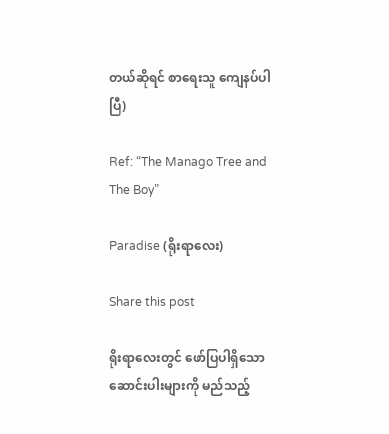တယ်ဆိုရင် စာရေးသူ ကျေနပ်ပါပြီ)

Ref: “The Manago Tree and The Boy”

Paradise (ရိုးရာလေး)

Share this post

ရိုးရာလေးတွင် ဖော်ပြပါရှိသော ဆောင်းပါးများကို မည်သည့်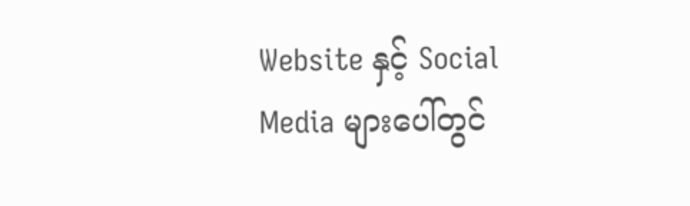Website နှင့် Social Media များပေါ်တွင်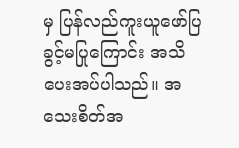မှ ပြန်လည်ကူးယူဖော်ပြခွင့်မပြုကြောင်း အသိပေးအပ်ပါသည်။ အသေးစိတ်အ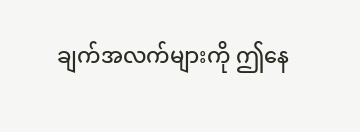ချက်အလက်များကို ဤနေ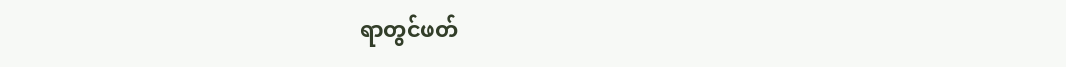ရာတွင်ဖတ်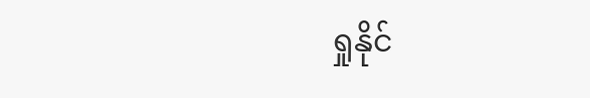ရှုနိုင်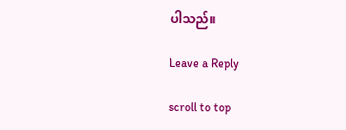ပါသည်။

Leave a Reply

scroll to top